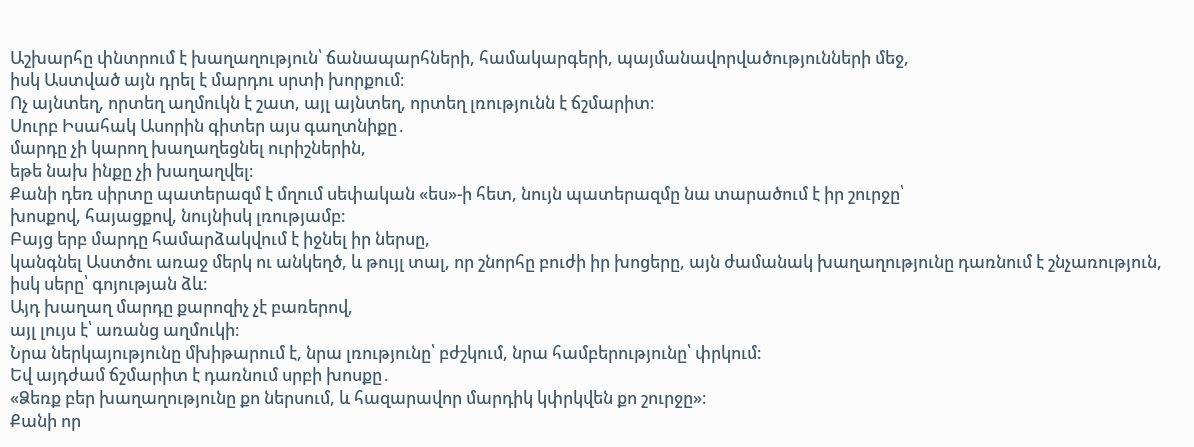Աշխարհը փնտրում է խաղաղություն՝ ճանապարհների, համակարգերի, պայմանավորվածությունների մեջ,
իսկ Աստված այն դրել է մարդու սրտի խորքում։
Ոչ այնտեղ, որտեղ աղմուկն է շատ, այլ այնտեղ, որտեղ լռությունն է ճշմարիտ։
Սուրբ Իսահակ Ասորին գիտեր այս գաղտնիքը․
մարդը չի կարող խաղաղեցնել ուրիշներին,
եթե նախ ինքը չի խաղաղվել։
Քանի դեռ սիրտը պատերազմ է մղում սեփական «ես»-ի հետ, նույն պատերազմը նա տարածում է իր շուրջը՝
խոսքով, հայացքով, նույնիսկ լռությամբ։
Բայց երբ մարդը համարձակվում է իջնել իր ներսը,
կանգնել Աստծու առաջ մերկ ու անկեղծ, և թույլ տալ, որ շնորհը բուժի իր խոցերը, այն ժամանակ խաղաղությունը դառնում է շնչառություն, իսկ սերը՝ գոյության ձև։
Այդ խաղաղ մարդը քարոզիչ չէ բառերով,
այլ լույս է՝ առանց աղմուկի։
Նրա ներկայությունը մխիթարում է, նրա լռությունը՝ բժշկում, նրա համբերությունը՝ փրկում։
Եվ այդժամ ճշմարիտ է դառնում սրբի խոսքը․
«Ձեռք բեր խաղաղությունը քո ներսում, և հազարավոր մարդիկ կփրկվեն քո շուրջը»։
Քանի որ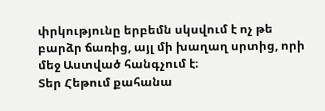փրկությունը երբեմն սկսվում է ոչ թե բարձր ճառից, այլ մի խաղաղ սրտից, որի մեջ Աստված հանգչում է։
Տեր Հեթում քահանա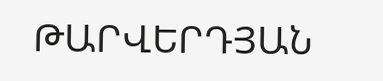ԹԱՐՎԵՐԴՅԱՆ